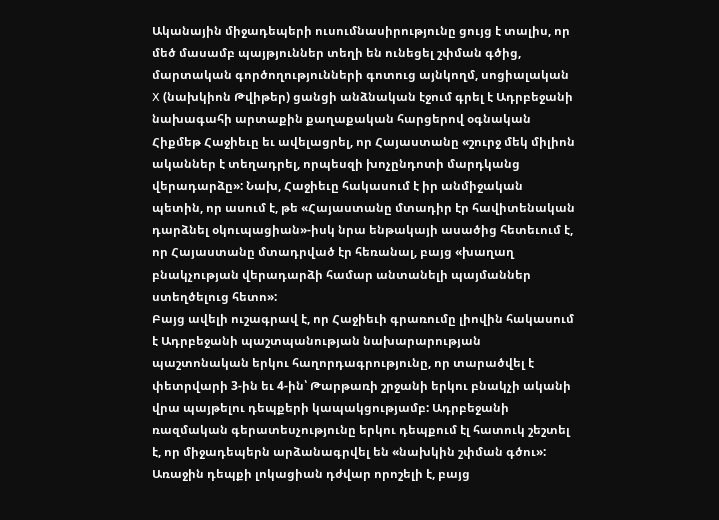Ականային միջադեպերի ուսումնասիրությունը ցույց է տալիս, որ մեծ մասամբ պայթյուններ տեղի են ունեցել շփման գծից, մարտական գործողությունների գոտուց այնկողմ, սոցիալական X (նախկիոն Թվիթեր) ցանցի անձնական էջում գրել է Ադրբեջանի նախագահի արտաքին քաղաքական հարցերով օգնական Հիքմեթ Հաջիեւը եւ ավելացրել, որ Հայաստանը «շուրջ մեկ միլիոն ականներ է տեղադրել, որպեսզի խոչընդոտի մարդկանց վերադարձը»: Նախ, Հաջիեւը հակասում է իր անմիջական պետին, որ ասում է, թե «Հայաստանը մտադիր էր հավիտենական դարձնել օկուպացիան»-իսկ նրա ենթակայի ասածից հետեւում է, որ Հայաստանը մտադրված էր հեռանալ, բայց «խաղաղ բնակչության վերադարձի համար անտանելի պայմաններ ստեղծելուց հետո»:
Բայց ավելի ուշագրավ է, որ Հաջիեւի գրառումը լիովին հակասում է Ադրբեջանի պաշտպանության նախարարության պաշտոնական երկու հաղորդագրությունը, որ տարածվել է փետրվարի 3-ին եւ 4-ին՝ Թարթառի շրջանի երկու բնակչի ականի վրա պայթելու դեպքերի կապակցությամբ: Ադրբեջանի ռազմական գերատեսչությունը երկու դեպքում էլ հատուկ շեշտել է, որ միջադեպերն արձանագրվել են «նախկին շփման գծու»: Առաջին դեպքի լոկացիան դժվար որոշելի է, բայց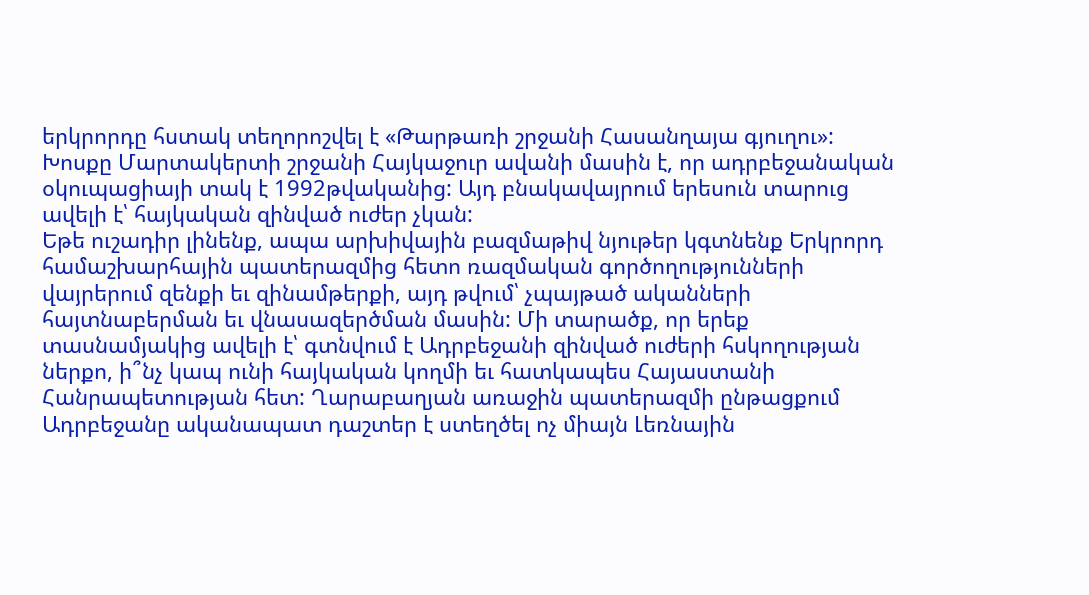երկրորդը հստակ տեղորոշվել է «Թարթառի շրջանի Հասանղայա գյուղու»: Խոսքը Մարտակերտի շրջանի Հայկաջուր ավանի մասին է, որ ադրբեջանական օկուպացիայի տակ է 1992թվականից: Այդ բնակավայրում երեսուն տարուց ավելի է՝ հայկական զինված ուժեր չկան:
Եթե ուշադիր լինենք, ապա արխիվային բազմաթիվ նյութեր կգտնենք Երկրորդ համաշխարհային պատերազմից հետո ռազմական գործողությունների վայրերում զենքի եւ զինամթերքի, այդ թվում՝ չպայթած ականների հայտնաբերման եւ վնասազերծման մասին: Մի տարածք, որ երեք տասնամյակից ավելի է՝ գտնվում է Ադրբեջանի զինված ուժերի հսկողության ներքո, ի՞նչ կապ ունի հայկական կողմի եւ հատկապես Հայաստանի Հանրապետության հետ: Ղարաբաղյան առաջին պատերազմի ընթացքում Ադրբեջանը ականապատ դաշտեր է ստեղծել ոչ միայն Լեռնային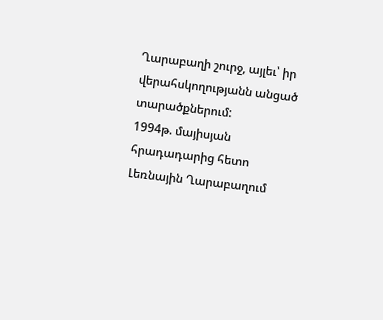Ղարաբաղի շուրջ, այլեւ՝ իր վերահսկողությանն անցած տարածքներում:
1994թ. մայիսյան հրադադարից հետո Լեռնային Ղարաբաղում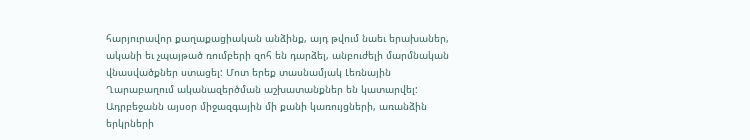հարյուրավոր քաղաքացիական անձինք, այդ թվում նաեւ երախաներ, ականի եւ չպայթած ռումբերի զոհ են դարձել, անբուժելի մարմնական վնասվածքներ ստացել: Մոտ երեք տասնամյակ Լեռնային Ղարաբաղում ականազերծման աշխատանքներ են կատարվել: Ադրբեջանն այսօր միջազգային մի քանի կառույցների, առանձին երկրների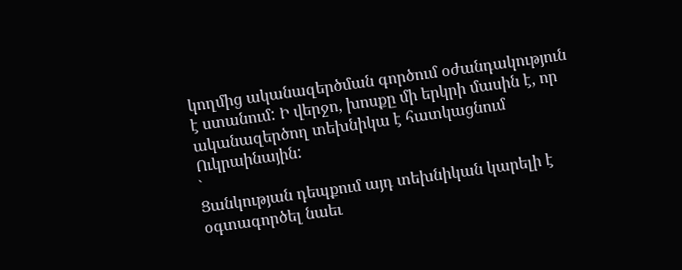կողմից ականազերծման գործում օժանդակություն է ստանում: Ի վերջո, խոսքը մի երկրի մասին է, որ ականազերծող տեխնիկա է հատկացնում Ուկրաինային:
`
Ցանկության դեպքում այդ տեխնիկան կարելի է օգտագործել նաեւ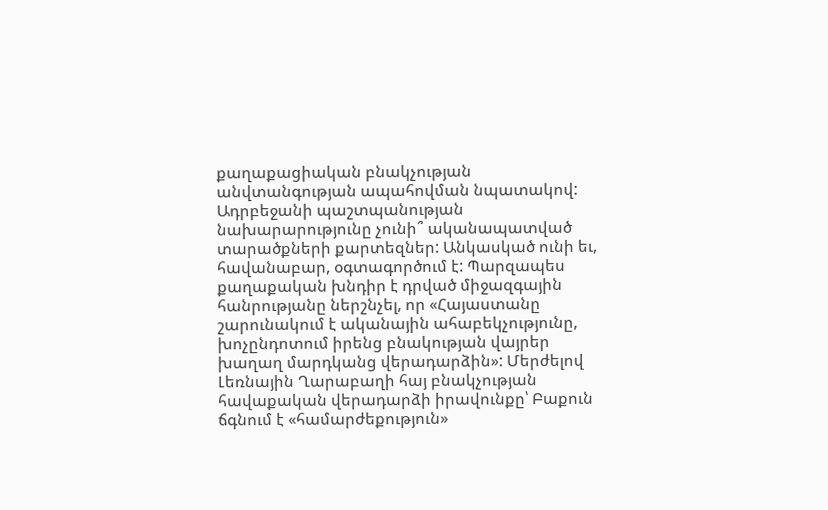քաղաքացիական բնակչության անվտանգության ապահովման նպատակով: Ադրբեջանի պաշտպանության նախարարությունը չունի՞ ականապատված տարածքների քարտեզներ: Անկասկած ունի եւ, հավանաբար, օգտագործում է: Պարզապես քաղաքական խնդիր է դրված միջազգային հանրությանը ներշնչել, որ «Հայաստանը շարունակում է ականային ահաբեկչությունը, խոչընդոտում իրենց բնակության վայրեր խաղաղ մարդկանց վերադարձին»: Մերժելով Լեռնային Ղարաբաղի հայ բնակչության հավաքական վերադարձի իրավունքը՝ Բաքուն ճգնում է «համարժեքություն»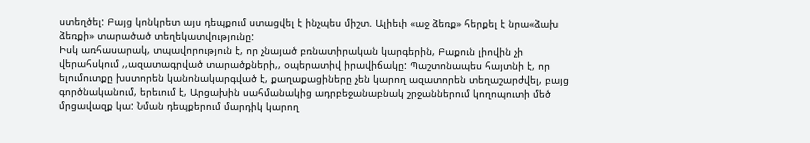ստեղծել: Բայց կոնկրետ այս դեպքում ստացվել է ինչպես միշտ. Ալիեւի «աջ ձեռք» հերքել է նրա«ձախ ձեռքի» տարածած տեղեկատվությունը:
Իսկ առհասարակ, տպավորություն է, որ չնայած բռնատիրական կարգերին, Բաքուն լիովին չի վերահսկում ,,ազատագրված տարածքների,, օպերատիվ իրավիճակը: Պաշտոնապես հայտնի է, որ ելումուտքը խստորեն կանոնակարգված է, քաղաքացիները չեն կարող ազատորեն տեղաշարժվել, բայց գործնականում, երեւում է, Արցախին սահմանակից ադրբեջանաբնակ շրջաններում կողոպուտի մեծ մրցավազք կա: Նման դեպքերում մարդիկ կարող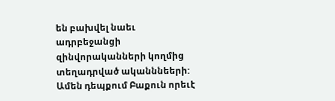են բախվել նաեւ ադրբեջանցի զինվորականների կողմից տեղադրված ականննեերի: Ամեն դեպքում Բաքուն որեւէ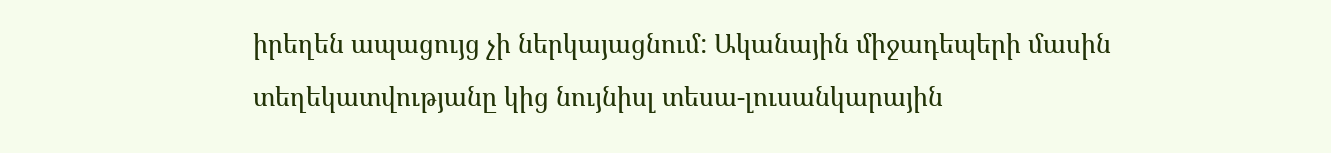իրեղեն ապացույց չի ներկայացնում: Ականային միջադեպերի մասին տեղեկատվությանը կից նույնիսլ տեսա-լուսանկարային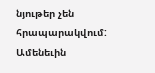նյութեր չեն հրապարակվում: Ամենեւին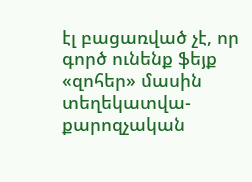էլ բացառված չէ, որ գործ ունենք ֆեյք «զոհեր» մասին տեղեկատվա-քարոզչական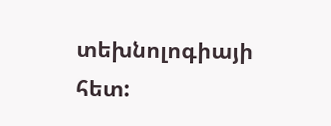տեխնոլոգիայի հետ: